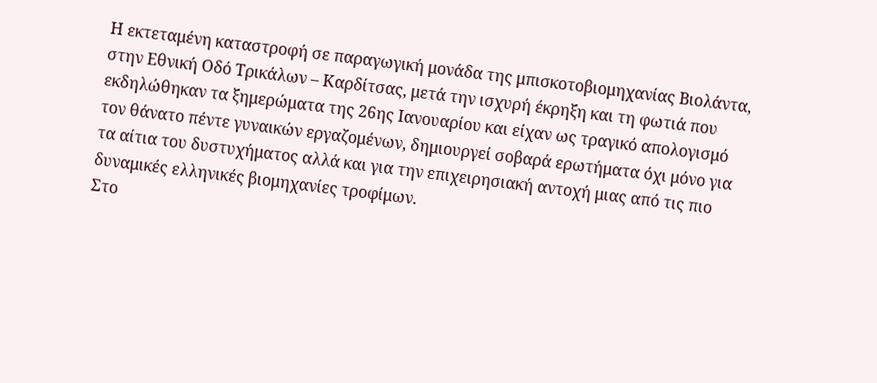Η εκτεταμένη καταστροφή σε παραγωγική μονάδα της μπισκοτοβιομηχανίας Βιολάντα, στην Εθνική Οδό Τρικάλων – Καρδίτσας, μετά την ισχυρή έκρηξη και τη φωτιά που εκδηλώθηκαν τα ξημερώματα της 26ης Ιανουαρίου και είχαν ως τραγικό απολογισμό τον θάνατο πέντε γυναικών εργαζομένων, δημιουργεί σοβαρά ερωτήματα όχι μόνο για τα αίτια του δυστυχήματος αλλά και για την επιχειρησιακή αντοχή μιας από τις πιο δυναμικές ελληνικές βιομηχανίες τροφίμων.
Στο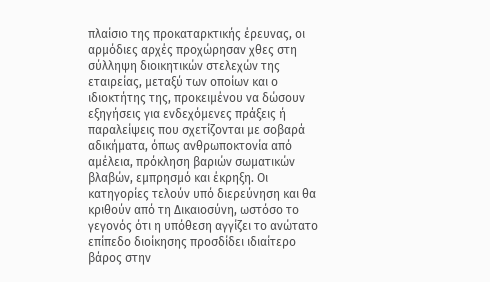πλαίσιο της προκαταρκτικής έρευνας, οι αρμόδιες αρχές προχώρησαν χθες στη σύλληψη διοικητικών στελεχών της εταιρείας, μεταξύ των οποίων και ο ιδιοκτήτης της, προκειμένου να δώσουν εξηγήσεις για ενδεχόμενες πράξεις ή παραλείψεις που σχετίζονται με σοβαρά αδικήματα, όπως ανθρωποκτονία από αμέλεια, πρόκληση βαριών σωματικών βλαβών, εμπρησμό και έκρηξη. Οι κατηγορίες τελούν υπό διερεύνηση και θα κριθούν από τη Δικαιοσύνη, ωστόσο το γεγονός ότι η υπόθεση αγγίζει το ανώτατο επίπεδο διοίκησης προσδίδει ιδιαίτερο βάρος στην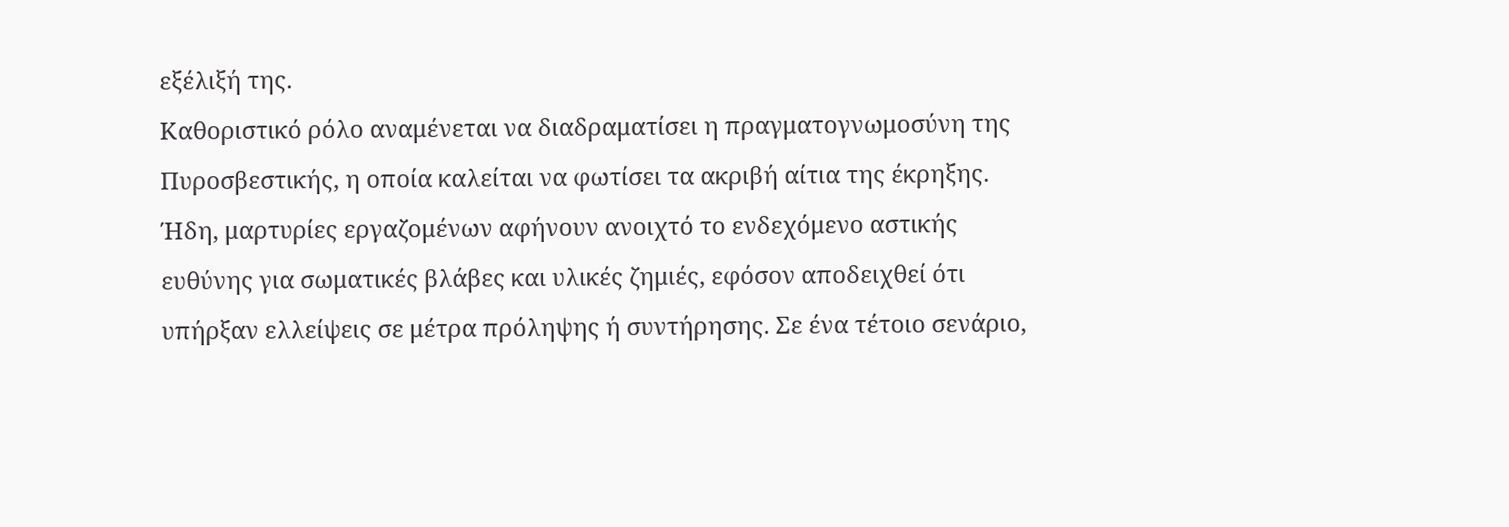εξέλιξή της.
Καθοριστικό ρόλο αναμένεται να διαδραματίσει η πραγματογνωμοσύνη της Πυροσβεστικής, η οποία καλείται να φωτίσει τα ακριβή αίτια της έκρηξης. Ήδη, μαρτυρίες εργαζομένων αφήνουν ανοιχτό το ενδεχόμενο αστικής ευθύνης για σωματικές βλάβες και υλικές ζημιές, εφόσον αποδειχθεί ότι υπήρξαν ελλείψεις σε μέτρα πρόληψης ή συντήρησης. Σε ένα τέτοιο σενάριο,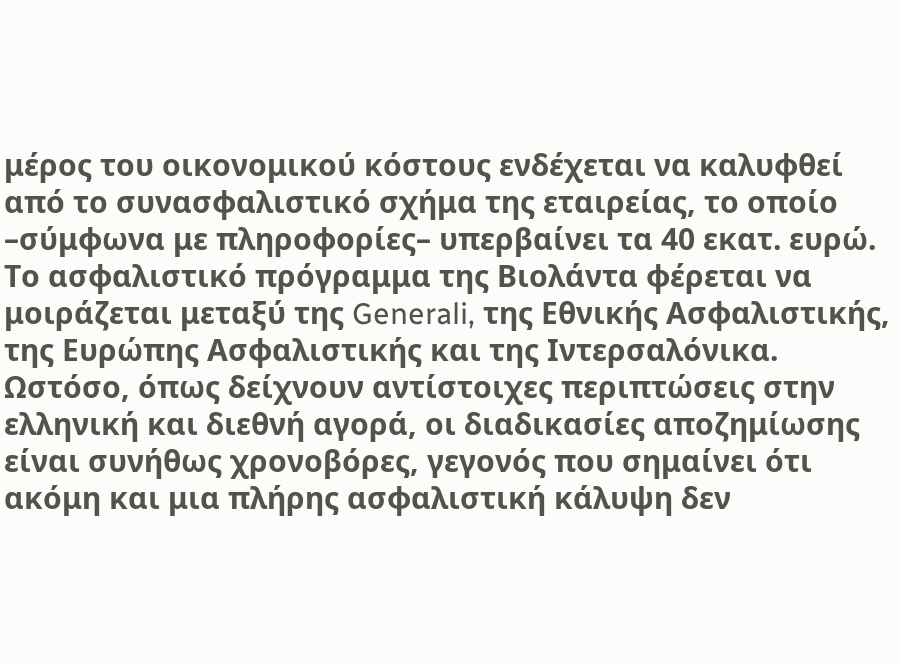μέρος του οικονομικού κόστους ενδέχεται να καλυφθεί από το συνασφαλιστικό σχήμα της εταιρείας, το οποίο –σύμφωνα με πληροφορίες– υπερβαίνει τα 40 εκατ. ευρώ.
Το ασφαλιστικό πρόγραμμα της Βιολάντα φέρεται να μοιράζεται μεταξύ της Generali, της Εθνικής Ασφαλιστικής, της Ευρώπης Ασφαλιστικής και της Ιντερσαλόνικα. Ωστόσο, όπως δείχνουν αντίστοιχες περιπτώσεις στην ελληνική και διεθνή αγορά, οι διαδικασίες αποζημίωσης είναι συνήθως χρονοβόρες, γεγονός που σημαίνει ότι ακόμη και μια πλήρης ασφαλιστική κάλυψη δεν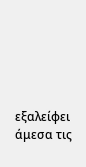εξαλείφει άμεσα τις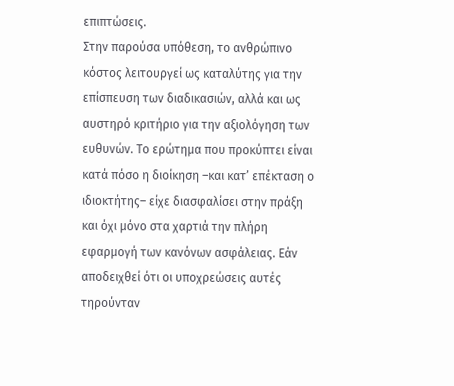επιπτώσεις.
Στην παρούσα υπόθεση, το ανθρώπινο κόστος λειτουργεί ως καταλύτης για την επίσπευση των διαδικασιών, αλλά και ως αυστηρό κριτήριο για την αξιολόγηση των ευθυνών. Το ερώτημα που προκύπτει είναι κατά πόσο η διοίκηση –και κατ’ επέκταση ο ιδιοκτήτης– είχε διασφαλίσει στην πράξη και όχι μόνο στα χαρτιά την πλήρη εφαρμογή των κανόνων ασφάλειας. Εάν αποδειχθεί ότι οι υποχρεώσεις αυτές τηρούνταν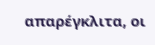απαρέγκλιτα, οι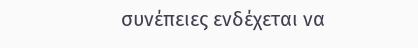συνέπειες ενδέχεται να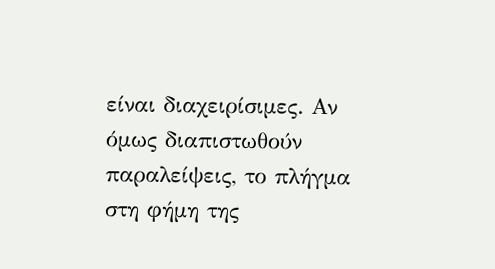είναι διαχειρίσιμες. Αν όμως διαπιστωθούν παραλείψεις, το πλήγμα στη φήμη της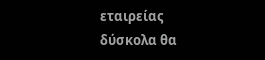εταιρείας δύσκολα θα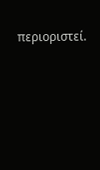περιοριστεί.